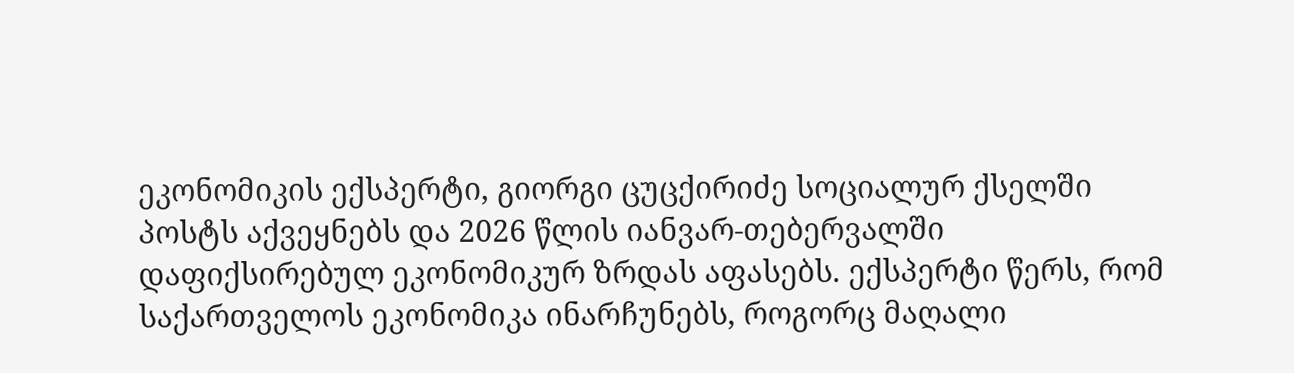ეკონომიკის ექსპერტი, გიორგი ცუცქირიძე სოციალურ ქსელში პოსტს აქვეყნებს და 2026 წლის იანვარ-თებერვალში დაფიქსირებულ ეკონომიკურ ზრდას აფასებს. ექსპერტი წერს, რომ საქართველოს ეკონომიკა ინარჩუნებს, როგორც მაღალი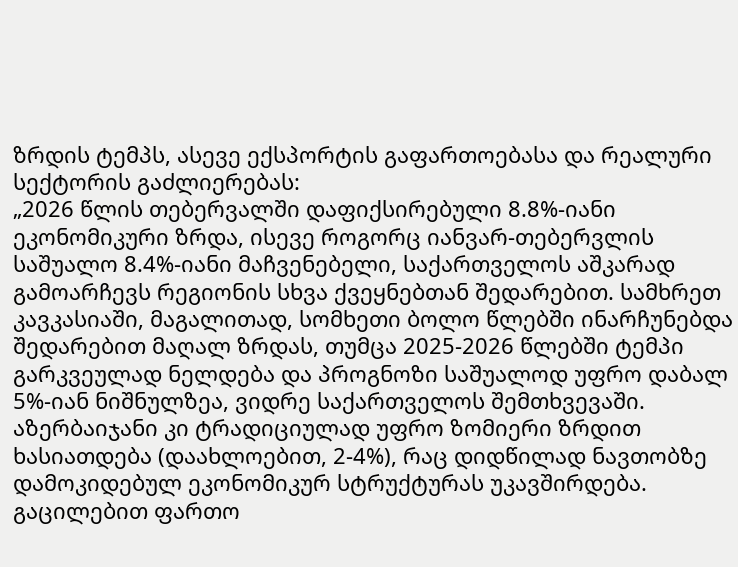ზრდის ტემპს, ასევე ექსპორტის გაფართოებასა და რეალური სექტორის გაძლიერებას:
„2026 წლის თებერვალში დაფიქსირებული 8.8%-იანი ეკონომიკური ზრდა, ისევე როგორც იანვარ-თებერვლის საშუალო 8.4%-იანი მაჩვენებელი, საქართველოს აშკარად გამოარჩევს რეგიონის სხვა ქვეყნებთან შედარებით. სამხრეთ კავკასიაში, მაგალითად, სომხეთი ბოლო წლებში ინარჩუნებდა შედარებით მაღალ ზრდას, თუმცა 2025-2026 წლებში ტემპი გარკვეულად ნელდება და პროგნოზი საშუალოდ უფრო დაბალ 5%-იან ნიშნულზეა, ვიდრე საქართველოს შემთხვევაში. აზერბაიჯანი კი ტრადიციულად უფრო ზომიერი ზრდით ხასიათდება (დაახლოებით, 2-4%), რაც დიდწილად ნავთობზე დამოკიდებულ ეკონომიკურ სტრუქტურას უკავშირდება.
გაცილებით ფართო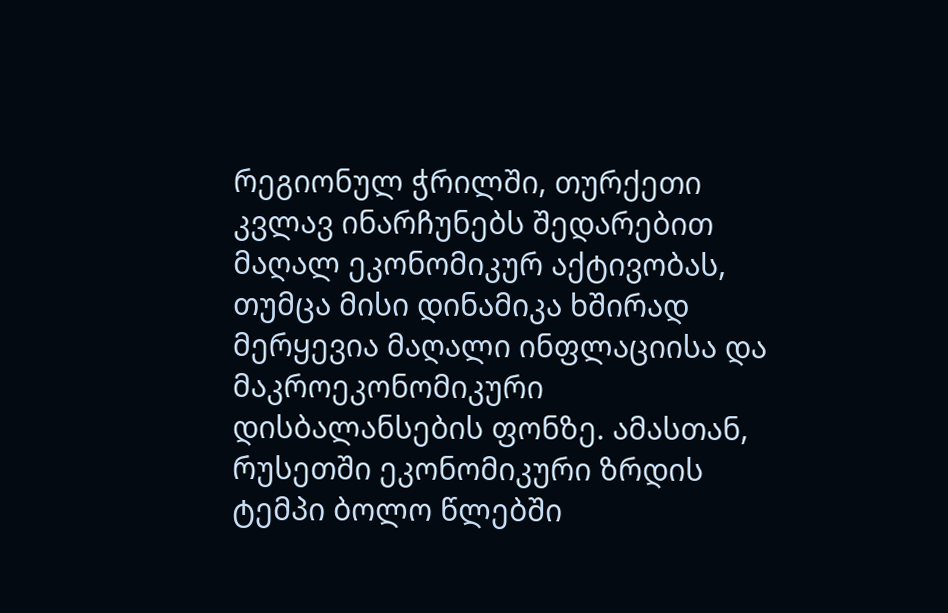რეგიონულ ჭრილში, თურქეთი კვლავ ინარჩუნებს შედარებით მაღალ ეკონომიკურ აქტივობას, თუმცა მისი დინამიკა ხშირად მერყევია მაღალი ინფლაციისა და მაკროეკონომიკური დისბალანსების ფონზე. ამასთან, რუსეთში ეკონომიკური ზრდის ტემპი ბოლო წლებში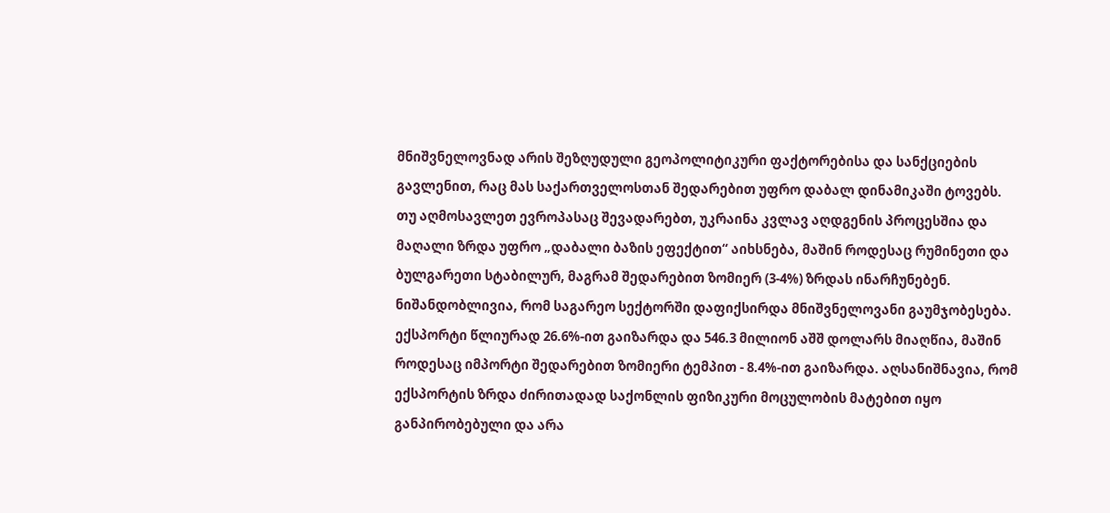მნიშვნელოვნად არის შეზღუდული გეოპოლიტიკური ფაქტორებისა და სანქციების გავლენით, რაც მას საქართველოსთან შედარებით უფრო დაბალ დინამიკაში ტოვებს.
თუ აღმოსავლეთ ევროპასაც შევადარებთ, უკრაინა კვლავ აღდგენის პროცესშია და მაღალი ზრდა უფრო „დაბალი ბაზის ეფექტით“ აიხსნება, მაშინ როდესაც რუმინეთი და ბულგარეთი სტაბილურ, მაგრამ შედარებით ზომიერ (3-4%) ზრდას ინარჩუნებენ.
ნიშანდობლივია, რომ საგარეო სექტორში დაფიქსირდა მნიშვნელოვანი გაუმჯობესება. ექსპორტი წლიურად 26.6%-ით გაიზარდა და 546.3 მილიონ აშშ დოლარს მიაღწია, მაშინ როდესაც იმპორტი შედარებით ზომიერი ტემპით - 8.4%-ით გაიზარდა. აღსანიშნავია, რომ ექსპორტის ზრდა ძირითადად საქონლის ფიზიკური მოცულობის მატებით იყო განპირობებული და არა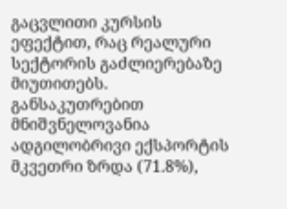გაცვლითი კურსის ეფექტით, რაც რეალური სექტორის გაძლიერებაზე მიუთითებს.
განსაკუთრებით მნიშვნელოვანია ადგილობრივი ექსპორტის მკვეთრი ზრდა (71.8%),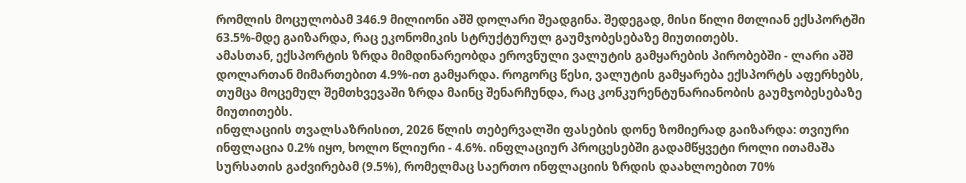რომლის მოცულობამ 346.9 მილიონი აშშ დოლარი შეადგინა. შედეგად, მისი წილი მთლიან ექსპორტში 63.5%-მდე გაიზარდა, რაც ეკონომიკის სტრუქტურულ გაუმჯობესებაზე მიუთითებს.
ამასთან, ექსპორტის ზრდა მიმდინარეობდა ეროვნული ვალუტის გამყარების პირობებში - ლარი აშშ დოლართან მიმართებით 4.9%-ით გამყარდა. როგორც წესი, ვალუტის გამყარება ექსპორტს აფერხებს, თუმცა მოცემულ შემთხვევაში ზრდა მაინც შენარჩუნდა, რაც კონკურენტუნარიანობის გაუმჯობესებაზე მიუთითებს.
ინფლაციის თვალსაზრისით, 2026 წლის თებერვალში ფასების დონე ზომიერად გაიზარდა: თვიური ინფლაცია 0.2% იყო, ხოლო წლიური - 4.6%. ინფლაციურ პროცესებში გადამწყვეტი როლი ითამაშა სურსათის გაძვირებამ (9.5%), რომელმაც საერთო ინფლაციის ზრდის დაახლოებით 70%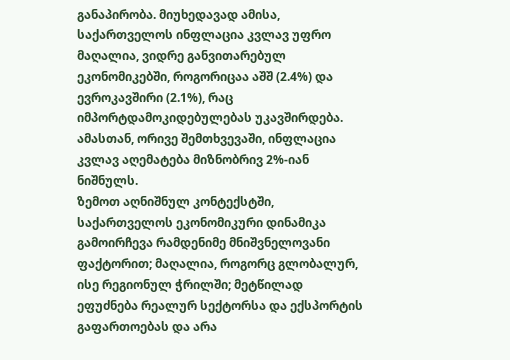განაპირობა. მიუხედავად ამისა, საქართველოს ინფლაცია კვლავ უფრო მაღალია, ვიდრე განვითარებულ ეკონომიკებში, როგორიცაა აშშ (2.4%) და ევროკავშირი (2.1%), რაც იმპორტდამოკიდებულებას უკავშირდება. ამასთან, ორივე შემთხვევაში, ინფლაცია კვლავ აღემატება მიზნობრივ 2%-იან ნიშნულს.
ზემოთ აღნიშნულ კონტექსტში, საქართველოს ეკონომიკური დინამიკა გამოირჩევა რამდენიმე მნიშვნელოვანი ფაქტორით; მაღალია, როგორც გლობალურ, ისე რეგიონულ ჭრილში; მეტწილად ეფუძნება რეალურ სექტორსა და ექსპორტის გაფართოებას და არა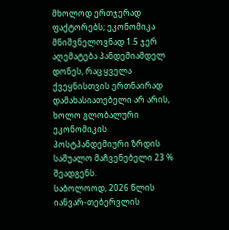მხოლოდ ერთჯერად ფაქტორებს; ეკონომიკა მნიშვნელოვნად 1.5 ჯერ აღემატება პანდემიამდელ დონეს, რაც ყველა ქვეყნისთვის ერთნაირად დამახასიათებელი არ არის, ხოლო გლობალური ეკონომიკის პოსტპანდემიური ზრდის საშუალო მაჩვენებელი 23 % შეადგენს.
საბოლოოდ, 2026 წლის იანვარ-თებერვლის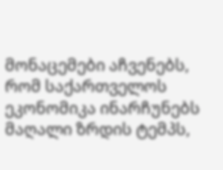მონაცემები აჩვენებს, რომ საქართველოს ეკონომიკა ინარჩუნებს მაღალი ზრდის ტემპს,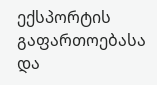ექსპორტის გაფართოებასა და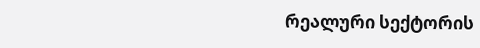რეალური სექტორის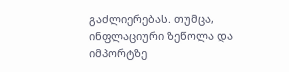გაძლიერებას. თუმცა, ინფლაციური ზეწოლა და იმპორტზე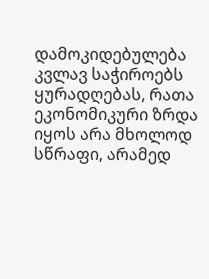დამოკიდებულება კვლავ საჭიროებს ყურადღებას, რათა ეკონომიკური ზრდა იყოს არა მხოლოდ სწრაფი, არამედ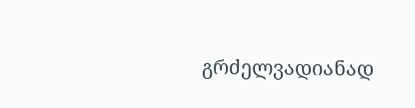გრძელვადიანად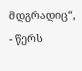მდგრადიც“, - წერს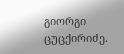გიორგი ცუცქირიძე.